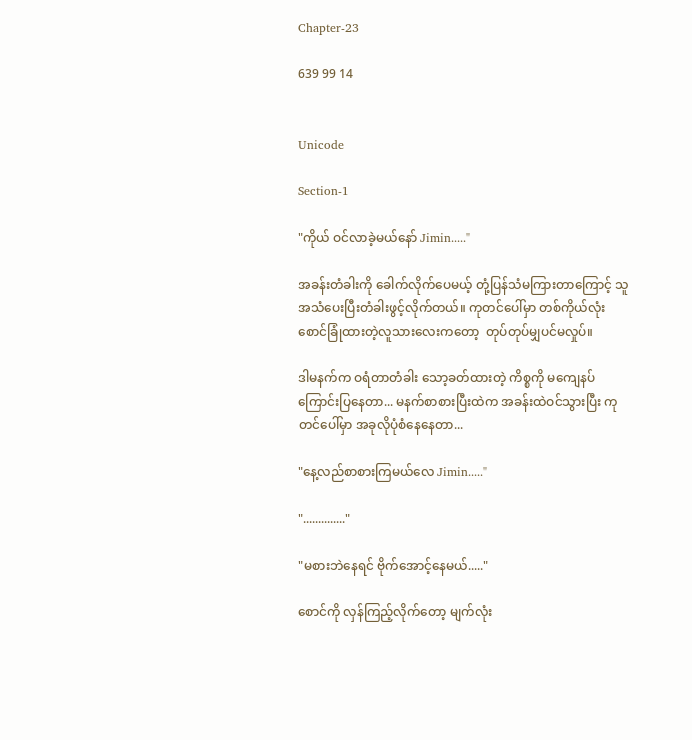Chapter-23

639 99 14


Unicode

Section-1

"ကိုယ် ဝင်လာခဲ့မယ်နော် Jimin....."

အခန်းတံခါးကို ခေါက်လိုက်ပေမယ့် တုံ့ပြန်သံမကြားတာကြောင့် သူအသံပေးပြီးတံခါးဖွင့်လိုက်တယ်။ ကုတင်ပေါ်မှာ တစ်ကိုယ်လုံးစောင်ခြုံထားတဲ့လူသားလေးကတော့  တုပ်တုပ်မျှပင်မလှုပ်။

ဒါမနက်က ဝရံတာတံခါး သော့ခတ်ထားတဲ့ ကိစ္စကို မကျေနပ်ကြောင်းပြနေတာ... မနက်စာစားပြီးထဲက အခန်းထဲဝင်သွားပြီး ကုတင်ပေါ်မှာ အခုလိုပုံစံနေနေတာ...

"နေ့လည်စာစားကြမယ်လေ Jimin....."

".............."

"မစားဘဲနေရင် ဗိုက်အောင့်နေမယ်....."

စောင်ကို လှန်ကြည့်လိုက်တော့ မျက်လုံး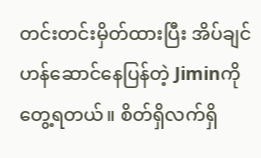တင်းတင်းမှိတ်ထားပြီး အိပ်ချင်ဟန်ဆောင်နေပြန်တဲ့ Jiminကိုတွေ့ရတယ်။ စိတ်ရှိလက်ရှိ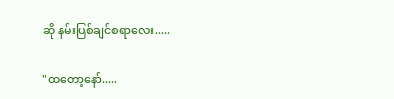ဆို နမ်းပြစ်ချင်စရာလေး.....

"ထတော့နော်.....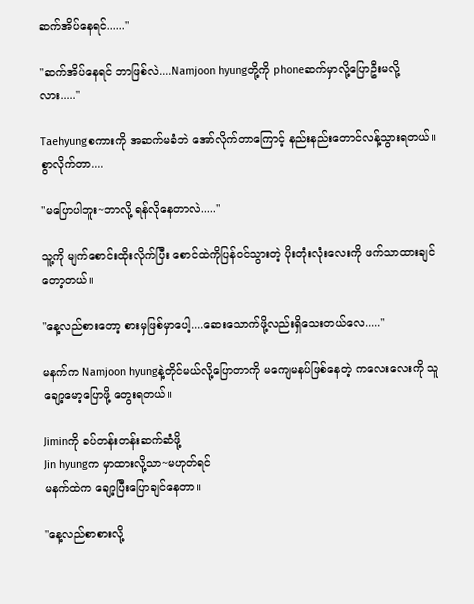ဆက်အိပ်နေရင်......"

"ဆက်အိပ်နေရင် ဘာဖြစ်လဲ....Namjoon hyungတို့ကို phoneဆက်မှာလို့ပြောဦးမလို့လား....."

Taehyungစကားကို အဆက်မခံဘဲ အော်လိုက်တာကြောင့် နည်းနည်းတောင်လန့်သွားရတယ်။ စွာလိုက်တာ....

"မပြောပါဘူး~ဘာလို့ ရန်လိုနေတာလဲ....."

သူ့ကို မျက်စောင်းထိုးလိုက်ပြီး စောင်ထဲကိုပြန်ဝင်သွားတဲ့ ပိုးတုံးလုံးလေးကို ဖက်သာထားချင်တော့တယ်။

"နေ့လည်စားတော့ စားမှဖြစ်မှာပေါ့....ဆေးသောက်ဖို့လည်းရှိသေးတယ်လေ....."

မနက်က Namjoon hyungနဲ့တိုင်မယ်လို့ပြောတာကို မကျေမနပ်ဖြစ်နေတဲ့ ကလေးလေးကို သူချော့မော့ပြောဖို့ တွေးရတယ်။

Jiminကို ခပ်တန်းတန်းဆက်ဆံဖို့
Jin hyungက မှာထားလို့သာ~မဟုတ်ရင်
မနက်ထဲက ချော့ပြီးပြောချင်နေတာ။

"နေ့လည်စာစားလို့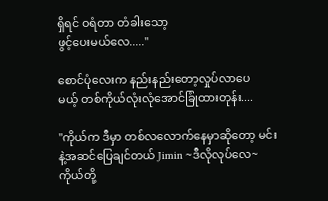ရှိရင် ဝရံတာ တံခါးသော့
ဖွင့်ပေးမယ်လေ....."

စောင်ပုံလေးက နည်းနည်းတော့လှုပ်လာပေ
မယ့် တစ်ကိုယ်လုံးလုံအောင်ခြုံထားတုန်း....

"ကိုယ်က ဒီမှာ တစ်လလောက်နေမှာဆိုတော့ မင်းနဲ့အဆင်ပြေချင်တယ် Jimin ~ဒီလိုလုပ်လေ~ကိုယ်တို့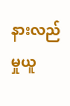နားလည်မှုယူ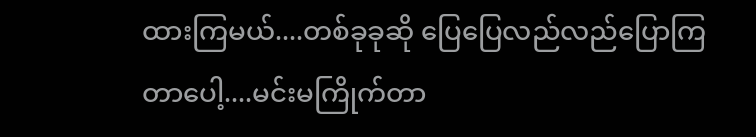ထားကြမယ်....တစ်ခုခုဆို ပြေပြေလည်လည်ပြောကြတာပေါ့....မင်းမကြိုက်တာ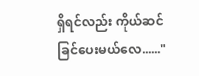ရှိရင်လည်း ကိုယ်ဆင်ခြင်ပေးမယ်လေ......"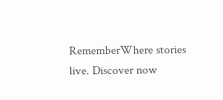RememberWhere stories live. Discover now